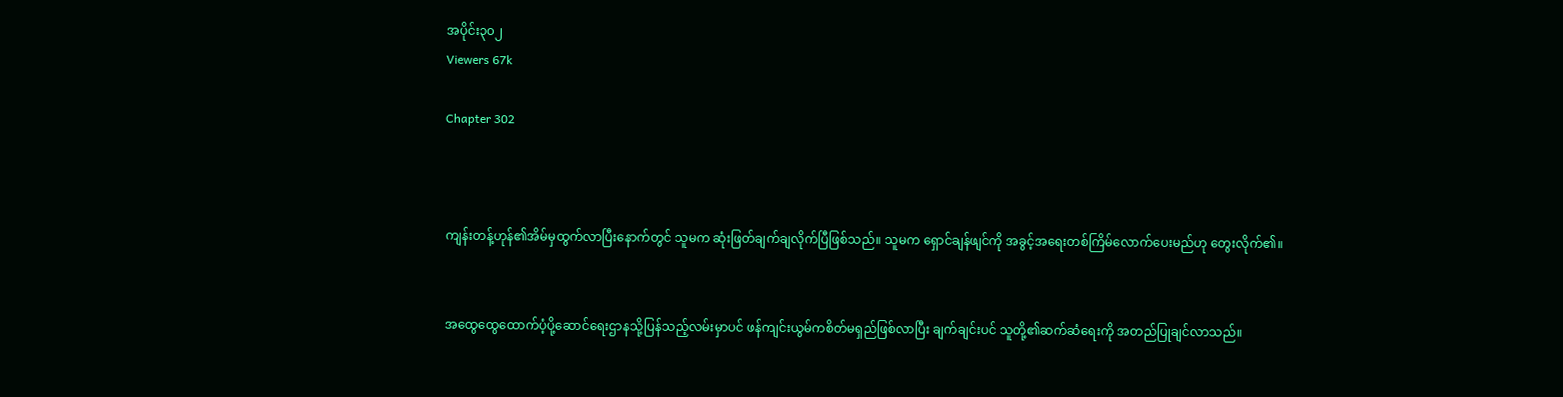အပိုင်း၃၀၂
Viewers 67k

Chapter 302



ကျန်းတန့်ဟုန်၏အိမ်မှထွက်လာပြီးနောက်တွင် သူမက ဆုံးဖြတ်ချက်ချလိုက်ပြီဖြစ်သည်။ သူမက ရှောင်ချန်ဖျင်ကို အခွင့်အရေးတစ်ကြိမ်လောက်ပေးမည်ဟု တွေးလိုက်၏။


အထွေထွေထောက်ပံ့ပို့ဆောင်ရေးဌာနသို့ပြန်သည့်လမ်းမှာပင် ဖန်ကျင်းယွမ်ကစိတ်မရှည်ဖြစ်လာပြီး ချက်ချင်းပင် သူတို့၏ဆက်ဆံရေးကို အတည်ပြုချင်လာသည်။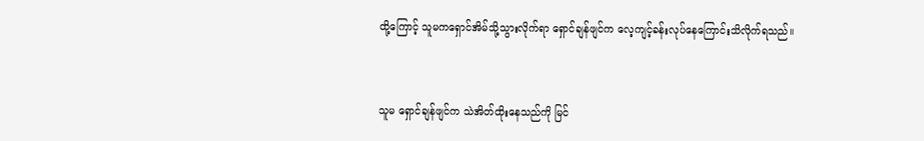ထို့ကြောင့် သူမကရှောင်အိမ်သို့သွားလိုက်ရာ ရှောင်ချန်ဖျင်က လေ့ကျင့်ခန်းလုပ်နေကြောင်းသိလိုက်ရသည်။


သူမ ရှောင်ချန်ဖျင်က သဲအိတ်ထိုးနေသည်ကို မြင်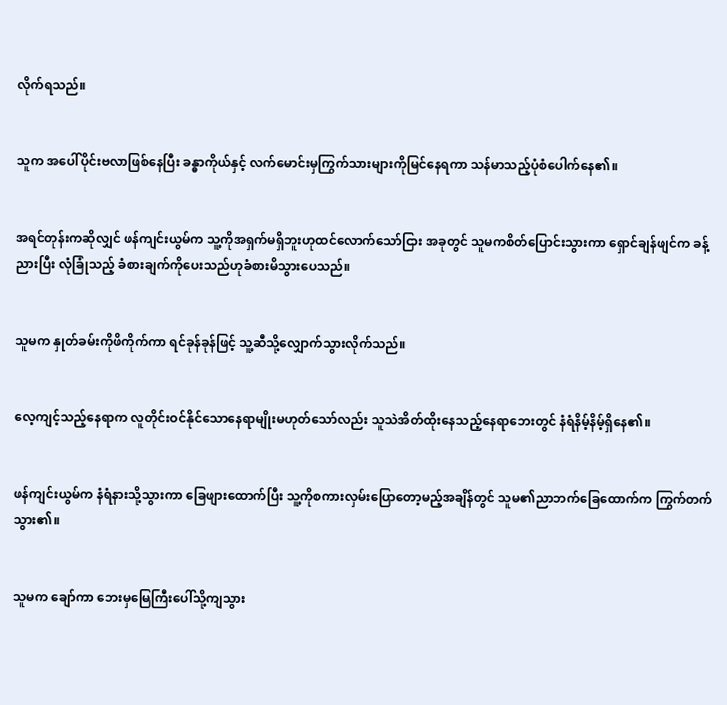လိုက်ရသည်။


သူက အပေါ်ပိုင်းဗလာဖြစ်နေပြီး ခန္ဓာကိုယ်နှင့် လက်မောင်းမှကြွက်သားများကိုမြင်နေရကာ သန်မာသည့်ပုံစံပေါက်နေ၏။


အရင်တုန်းကဆိုလျှင် ဖန်ကျင်းယွမ်က သူ့ကိုအရှက်မရှိဘူးဟုထင်လောက်သော်ငြား အခုတွင် သူမကစိတ်ပြောင်းသွားကာ ရှောင်ချန်ဖျင်က ခန့်ညားပြီး လုံခြုံသည့် ခံစားချက်ကိုပေးသည်ဟုခံစားမိသွားပေသည်။


သူမက နှုတ်ခမ်းကိုဖိကိုက်ကာ ရင်ခုန်ခုန်ဖြင့် သူ့ဆီသို့လျှောက်သွားလိုက်သည်။


လေ့ကျင့်သည့်နေရာက လူတိုင်းဝင်နိုင်သောနေရာမျိုးမဟုတ်သော်လည်း သူသဲအိတ်ထိုးနေသည့်နေရာဘေးတွင် နံရံနိမ့်နိမ့်ရှိနေ၏။


ဖန်ကျင်းယွမ်က နံရံနားသို့သွားကာ ခြေဖျားထောက်ပြီး သူ့ကိုစကားလှမ်းပြောတော့မည့်အချိန်တွင် သူမ၏ညာဘက်ခြေထောက်က ကြွက်တက်သွား၏။


သူမက ချော်ကာ ဘေးမှမြေကြီးပေါ်သို့ကျသွား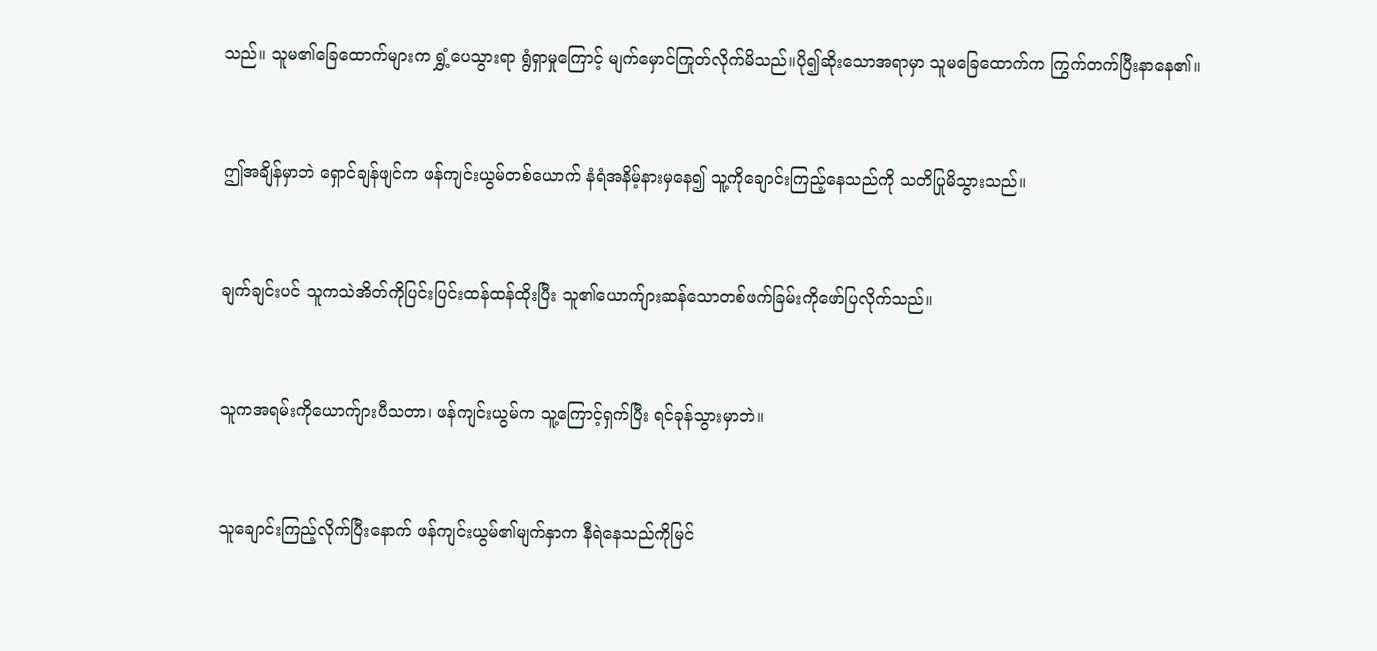သည်။ သူမ၏ခြေထောက်များက ရွှံ့ပေသွားရာ ရွံရှာမှုကြောင့် မျက်မှောင်ကြုတ်လိုက်မိသည်။ပို၍ဆိုးသောအရာမှာ သူမခြေထောက်က ကြွက်တက်ပြီးနာနေ၏။


ဤအချိန်မှာဘဲ ရှောင်ချန်ဖျင်က ဖန်ကျင်းယွမ်တစ်ယောက် နံရံအနိမ့်နားမှနေ၍ သူ့ကိုချောင်းကြည့်နေသည်ကို သတိပြုမိသွားသည်။


ချက်ချင်းပင် သူကသဲအိတ်ကိုပြင်းပြင်းထန်ထန်ထိုးပြီး သူ၏ယောက်ျားဆန်သောတစ်ဖက်ခြမ်းကိုဖော်ပြလိုက်သည်။


သူကအရမ်းကိုယောက်ျားပီသတာ၊ ဖန်ကျင်းယွမ်က သူ့ကြောင့်ရှက်ပြီး ရင်ခုန်သွားမှာဘဲ။


သူချောင်းကြည့်လိုက်ပြီးနောက် ဖန်ကျင်းယွမ်၏မျက်နှာက နီရဲနေသည်ကိုမြင်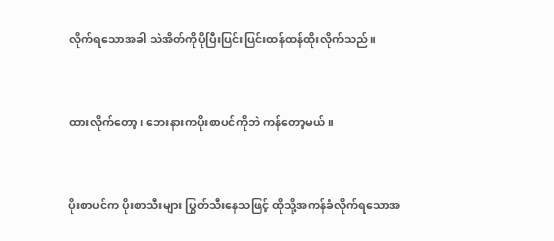လိုက်ရသောအခါ သဲအိတ်ကိုပိုပြီးပြင်းပြင်းထန်ထန်ထိုးလိုက်သည်။


ထားလိုက်တော့၊ ဘေးနားကပိုးစာပင်ကိုဘဲ ကန်တော့မယ်။


ပိုးစာပင်က ပိုးစာသီးများ ပြွတ်သီးနေသဖြင့် ထိုသို့အကန်ခံလိုက်ရသောအ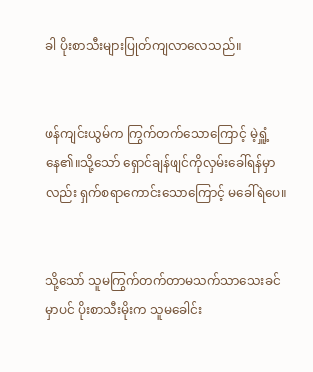ခါ ပိုးစာသီးများပြုတ်ကျလာလေသည်။


ဖန်ကျင်းယွမ်က ကြွက်‌တက်သောကြောင့် မဲ့ရှူံ့နေ၏။သို့သော် ရှောင်ချန်ဖျင်ကိုလှမ်းခေါ်ရန်မှာလည်း ရှက်စရာကောင်းသောကြောင့် မခေါ်ရဲပေ။


သို့သော် သူမကြွက်တက်တာမသက်သာသေးခင်မှာပင် ပိုးစာသီးမိုးက သူမခေါင်း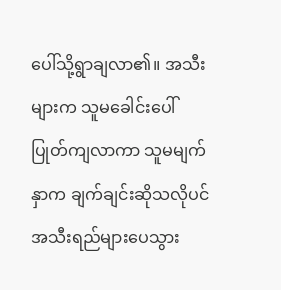ပေါ်သို့ရွာချလာ၏။ အသီးများက သူမခေါင်းပေါ်ပြုတ်ကျလာကာ သူမမျက်နှာက ချက်ချင်းဆိုသလိုပင် အသီးရည်များပေသွား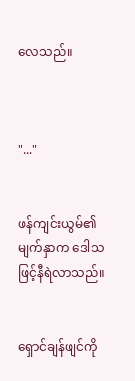လေသည်။



"..."


ဖန်ကျင်းယွမ်၏မျက်နှာက ဒေါသဖြင့်နီရဲလာသည်။


ရှောင်ချန်ဖျင်ကို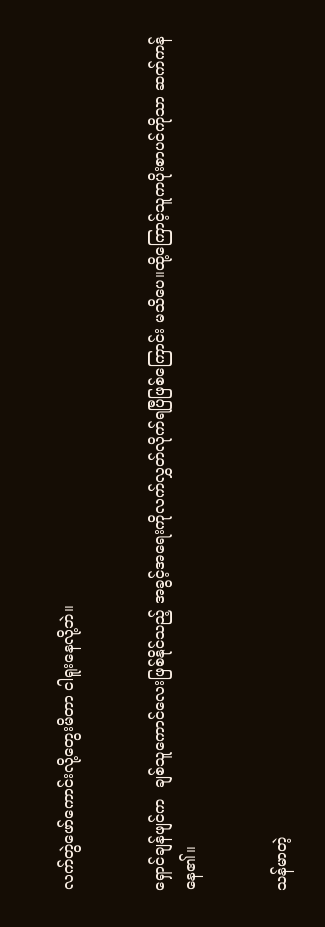လက်တွဲဖော်ကောင်းလို့တွေးမိတာ ငါရူးနေလို့ဘဲ။


ရှောင်ချန်ဖျင်က  ချစ်သူကောင်လေးဖြစ်နိုင်သည့် အခွင့်အရေးကိုလက်လွှတ်လိုက်ရပြီဖြစ်ကြောင်း မသိပေ။ထို့ကြောင့်သူကပိုးစာပင်ကိုသာ ဆက်ကန်နေ၏။


သန်မာတဲ့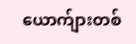ယောက်ျားတစ်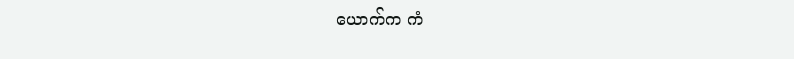ယောက်က ကံ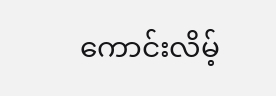ကောင်းလိမ့်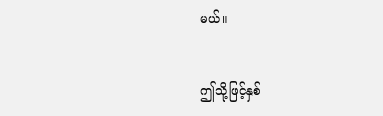မယ်။


ဤသို့ဖြင့်နှစ်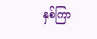နှစ်ကြာ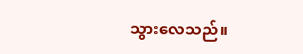သွားလေသည်။